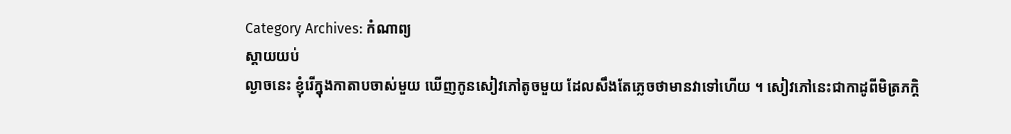Category Archives: កំណាព្យ
ស្ដាយយប់
ល្ងាចនេះ ខ្ញុំរើក្នុងកាតាបចាស់មួយ ឃើញកូនសៀវភៅតូចមួយ ដែលសឹងតែភ្លេចថាមានវាទៅហើយ ។ សៀវភៅនេះជាកាដូពីមិត្រភក្តិ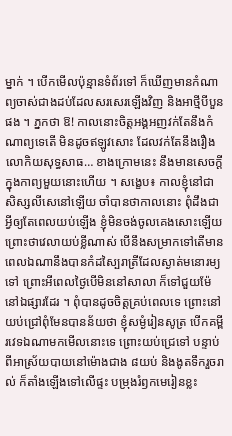ម្នាក់ ។ បើកមើលប៉ុន្មានទំព័រទៅ ក៏ឃើញមានកំណាព្យចាស់ជាងដប់ដែលសរសេរឡើងវិញ និងអាថ្មីបីបួនផង ។ ភ្នកថា ឱ! កាលនោះចិត្តអង្គអញវក់តែនឹងកំណាព្យទេតើ មិនដូចឥឡូវសោះ ដែលវក់តែនឹងរឿងលោកិយសុទ្ធសាធ… ខាងក្រោមនេះ នឹងមានសេចក្ដីក្នុងកាព្យមួយនោះហើយ ។ សង្ខេប៖ កាលខ្ញុំនៅជាសិស្សលីសេនៅឡើយ ចាំបានថាកាលនោះ ពុំដឹងជាអ្វីឲ្យតែពេលយប់ឡើង ខ្ញុំមិនចង់ចូលគេងសោះឡើយ ព្រោះថាវេលាយប់ខ្លីណាស់ បើនឹងសម្រាកទៅតើមានពេលឯណានឹងបានកំដស្បៃរាត្រីដែលស្ងាត់មនោរម្យទៅ ព្រោះអីពេលថ្ងៃបើមិននៅសាលា ក៏ទៅជួយម៉ែនៅឯផ្សារដែរ ។ ពុំបានដូចចិត្តគ្រប់ពេលទេ ព្រោះនៅយប់ជ្រៅពុំមែនបានន័យថា ខ្ញុំសម្ងំរៀនសូត្រ បើកគម្ពីរវេទឯណាមកមើលនោះទេ ព្រោះយប់ជ្រេទៅ បន្ទាប់ពីអាស្រ័យបាយនៅម៉ោងជាង ៨យប់ និងងូតទឹករួចរាល់ ក៏តាំងឡើងទៅលើផ្ទះ បម្រុងរំឭកមេរៀនខ្លះ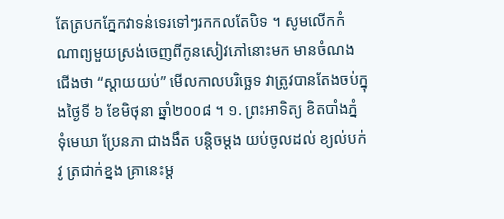តែត្របកភ្នែកវាទន់ទេរទៅៗរកកលតែបិទ ។ សូមលើកកំណាព្យមួយស្រង់ចេញពីកូនសៀវភៅនោះមក មានចំណងជើងថា “ស្ដាយយប់” មើលកាលបរិច្ឆេទ វាត្រូវបានតែងចប់ក្នុងថ្ងៃទី ៦ ខែមិថុនា ឆ្នាំ២០០៨ ។ ១. ព្រះអាទិត្យ ខិតបាំងភ្នំ ទុំមេឃា ប្រែនភា ជាងងឹត បន្តិចម្ដង យប់ចូលដល់ ខ្យល់បក់វូ ត្រជាក់ខ្នង គ្រានេះម្ដ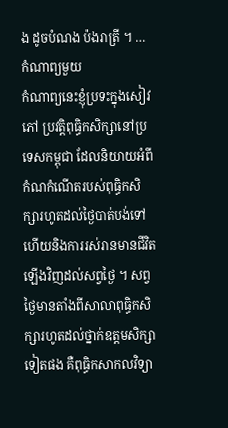ង ដូចបំណង ប៉ងរាត្រី ។ …
កំណាព្យមួយ
កំណាព្យនេះខ្ញុំប្រទះក្នុងសៀវភៅ ប្រវត្តិពុធ្ធិកសិក្សានៅប្រទេសកម្ពុជា ដែលនិយាយអំពីកំណកំណើតរបស់ពុធ្ធិកសិក្សារហូតដល់ថ្ងៃបាត់បង់ទៅ ហើយនិងការរស់រានមានជីវិតឡើងវិញដល់សព្វថ្ងៃ ។ សព្វថ្ងៃមានតាំងពីសាលាពុធ្ធិកសិក្សារហូតដល់ថ្នាក់ឧត្តមសិក្សាទៀតផង គឺពុធ្ធិកសាកលវិទ្យា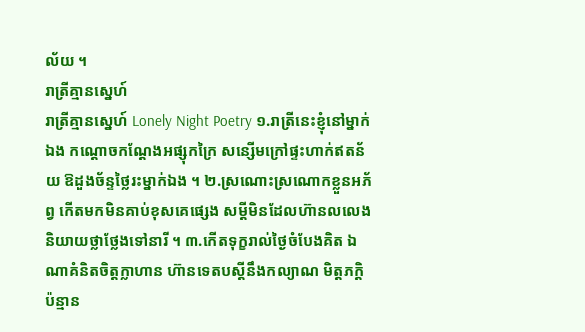ល័យ ។
រាត្រីគ្មានស្នេហ៍
រាត្រីគ្មានស្នេហ៍ Lonely Night Poetry ១.រាត្រីនេះខ្ញុំនៅម្នាក់ឯង កណ្តោចកណ្តែងអផ្សុកក្រៃ សន្សើមក្រៅផ្ទះហាក់ឥតន័យ ឱដួងច័ន្ទថ្លៃរះម្នាក់ឯង ។ ២.ស្រណោះស្រណោកខ្លួនអភ័ព្វ កើតមកមិនគាប់ខុសគេផ្សេង សម្តីមិនដែលហ៊ានលលេង និយាយថ្លាថ្លែងទៅនារី ។ ៣.កើតទុក្ខរាល់ថ្ងៃចំបែងគិត ឯណាគំនិតចិត្តក្លាហាន ហ៊ានទេតបស្តីនឹងកល្យាណ មិត្តភក្តិប៉ន្មាន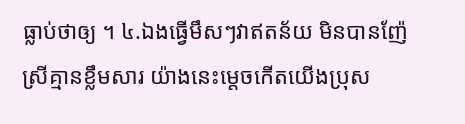ធ្លាប់ថាឲ្យ ។ ៤.ឯងធ្វើមឹសៗវាឥតន័យ មិនបានញ៉ែស្រីគ្មានខ្លឹមសារ យ៉ាងនេះម្តេចកើតយើងប្រុស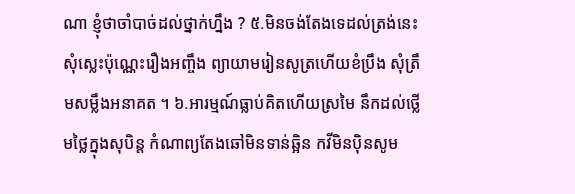ណា ខ្ញុំថាចាំបាច់ដល់ថ្នាក់ហ្នឹង ? ៥.មិនចង់តែងទេដល់ត្រង់នេះ សុំស្លេះប៉ុណ្ណេះរឿងអញ្ចឹង ព្យាយាមរៀនសូត្រហើយខំប្រឹង សុំត្រឹមសម្លឹងអនាគត ។ ៦.អារម្មណ៍ធ្លាប់គិតហើយស្រមៃ នឹកដល់ថ្លើមថ្លៃក្នុងសុបិន្ត កំណាព្យតែងឆៅមិនទាន់ឆ្អិន កវីមិនប៉ិនសូម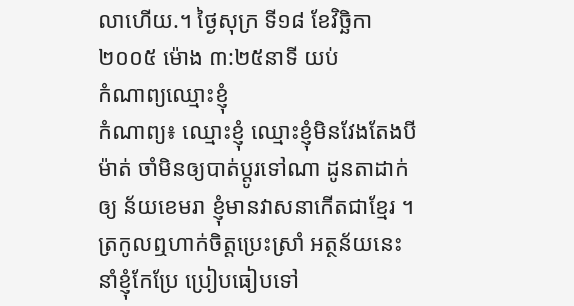លាហើយ.។ ថ្ងៃសុក្រ ទី១៨ ខែវិច្ឆិកា ២០០៥ ម៉ោង ៣:២៥នាទី យប់
កំណាព្យឈ្មោះខ្ញុំ
កំណាព្យ៖ ឈ្មោះខ្ញុំ ឈ្មោះខ្ញុំមិនវែងតែងបីម៉ាត់ ចាំមិនឲ្យបាត់ប្ដូរទៅណា ដូនតាដាក់ឲ្យ ន័យខេមរា ខ្ញុំមានវាសនាកើតជាខ្មែរ ។ ត្រកូលឮហាក់ចិត្តប្រេះស្រាំ អត្ថន័យនេះ នាំខ្ញុំកែប្រែ ប្រៀបធៀបទៅ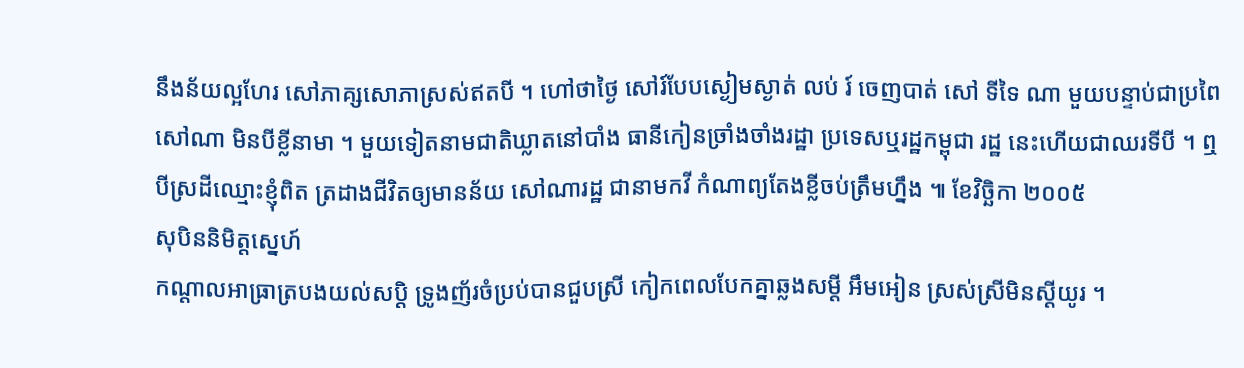នឹងន័យល្អហែរ សៅភាគ្សសោភាស្រស់ឥតបី ។ ហៅថាថ្ងៃ សៅរ៍បែបស្ងៀមស្ងាត់ លប់ រ៍ ចេញបាត់ សៅ ទីទៃ ណា មួយបន្ទាប់ជាប្រពៃ សៅណា មិនបីខ្លីនាមា ។ មួយទៀតនាមជាតិឃ្លាតនៅបាំង ធានីកៀនច្រាំងចាំងរដ្ឋា ប្រទេសឬរដ្ឋកម្ពុជា រដ្ឋ នេះហើយជាឈរទីបី ។ ឮបីស្រដីឈ្មោះខ្ញុំពិត ត្រដាងជីវិតឲ្យមានន័យ សៅណារដ្ឋ ជានាមកវី កំណាព្យតែងខ្លីចប់ត្រឹមហ្នឹង ៕ ខែវិច្ឆិកា ២០០៥
សុបិននិមិត្តស្នេហ៍
កណ្ដាលអាធ្រាត្របងយល់សប្តិ ទ្រូងញ័រចំប្រប់បានជួបស្រី កៀកពេលបែកគ្នាឆ្លងសម្ដី អឹមអៀន ស្រស់ស្រីមិនស្ដីយូរ ។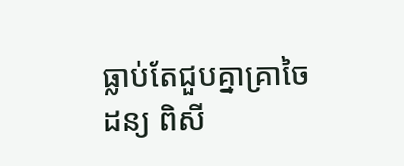ធ្លាប់តែជួបគ្នាគ្រាចៃដន្យ ពិសី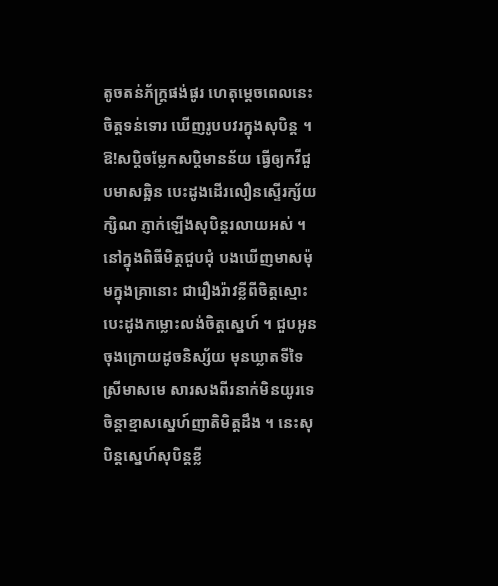តូចតន់ភ័ក្ត្រផង់ផូរ ហេតុម្ដេចពេលនេះចិត្តទន់ទោរ ឃើញរូបបវរក្នុងសុបិន្ត ។ ឱ!សប្តិចម្លែកសប្តិមានន័យ ធ្វើឲ្យកវីជួបមាសឆ្អិន បេះដូងដើរលឿនស្ទើរក្ស័យក្សិណ ភ្ញាក់ឡើងសុបិន្តរលាយអស់ ។ នៅក្នុងពិធីមិត្តជួបជុំ បងឃើញមាសម៉ុមក្នុងគ្រានោះ ជារឿងរ៉ាវខ្លីពីចិត្តស្មោះ បេះដូងកម្លោះលង់ចិត្តស្នេហ៍ ។ ជួបអូនចុងក្រោយដូចនិស្ស័យ មុនឃ្លាតទីទៃស្រីមាសមេ សារសងពីរនាក់មិនយូរទេ ចិន្តាខ្មាសស្នេហ៍ញាតិមិត្តដឹង ។ នេះសុបិន្តស្នេហ៍សុបិន្តខ្លី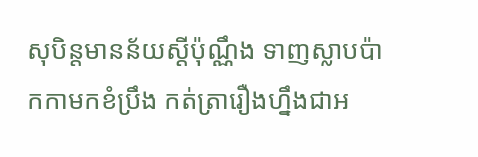សុបិន្តមានន័យស្ដីប៉ុណ្ណឹង ទាញស្លាបប៉ាកកាមកខំប្រឹង កត់ត្រារឿងហ្នឹងជាអ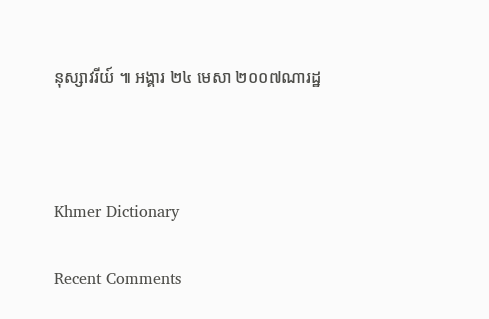នុស្សាវរីយ៍ ៕ អង្គារ ២៤ មេសា ២០០៧ណារដ្ឋ



Khmer Dictionary

Recent Comments